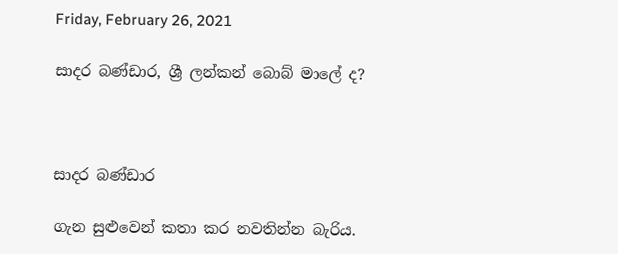Friday, February 26, 2021

සාදර බණ්ඩාර, ශ්‍රී ලන්කන් බොබ් මාලේ ද?



සාදර බණ්ඩාර

ගැන සුළුවෙන් කතා කර නවතින්න බැරිය.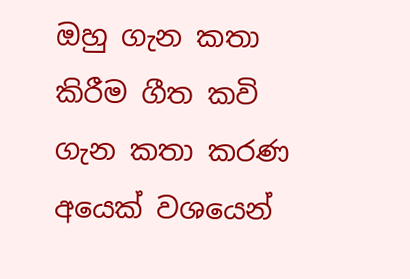ඔහු ගැන කතා කිරීම ගීත කවි ගැන කතා කරණ අයෙක් වශයෙන්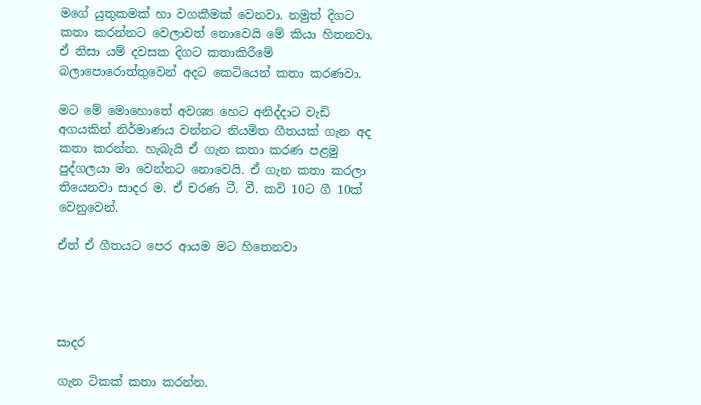මගේ යුතුකමක් හා වගකීමක් වෙනවා. නමුත් දිගට කතා කරන්නට වෙලාවත් නොවෙයි මේ කියා හිතනවා. ඒ නිසා යම් දවසක දිගට කතාකිරීමේ බලාපොරොත්තුවෙන් අදට කෙටියෙන් කතා කරණවා.

මට මේ මොහොතේ අවශ්‍ය හෙට අනිද්දාට වැඩි අගයකින් නිර්මාණය වන්නට නියමිත ගීතයක් ගැන අද කතා කරන්න. හැබැයි ඒ ගැන කතා කරණ පළමු පුද්ගලයා මා වෙන්නට නොවෙයි. ඒ ගැන කතා කරලා තියෙනවා සාදර ම. ඒ චරණ ටී. වී. කවි 10ට ගී 10ක් වෙනුවෙන්.

ඒත් ඒ ගීතයට පෙර ආයම මට හිතෙනවා




සාදර

ගැන ටිකක් කතා කරන්න.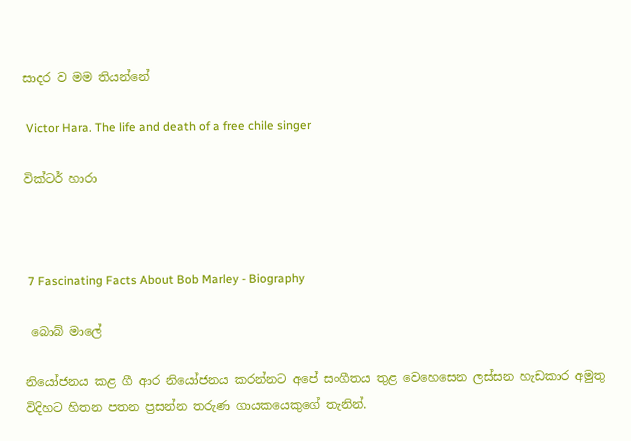සාදර ව මම තියන්නේ

 Victor Hara. The life and death of a free chile singer

වික්ටර් හාරා



 7 Fascinating Facts About Bob Marley - Biography

 බොබ් මාලේ

නියෝජනය කළ ගී ආර නියෝජනය කරන්නට අපේ සංගීතය තුළ වෙහෙසෙන ලස්සන හැඩකාර අමුතු විදිහට හිතන පතන ප්‍රසන්න තරුණ ගායකයෙකුගේ තැනින්.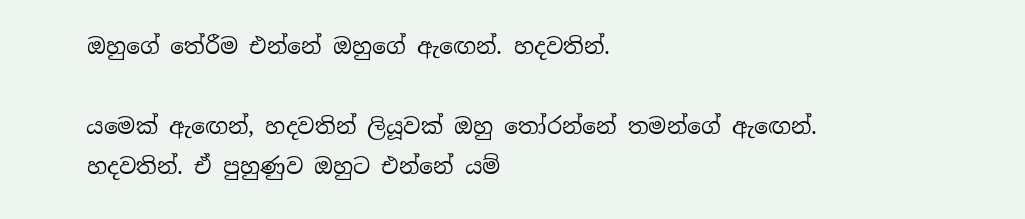ඔහුගේ තේරීම එන්නේ ඔහුගේ ඇඟෙන්. හදවතින්.

යමෙක් ඇඟෙන්, හදවතින් ලියූවක් ඔහු තෝරන්නේ තමන්ගේ ඇඟෙන්. හදවතින්. ඒ පුහුණුව ඔහුට එන්නේ යම්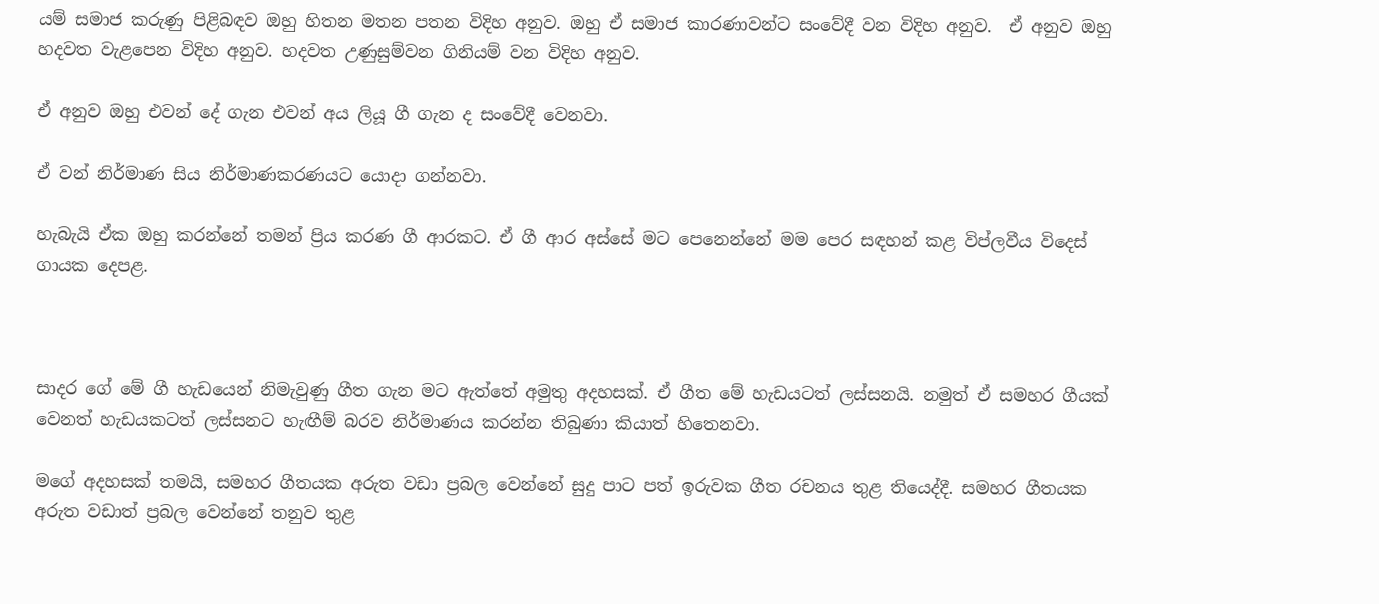යම් සමාජ කරුණු පිළිබඳව ඔහු හිතන මතන පතන විදිහ අනුව. ඔහු ඒ සමාජ කාරණාවන්ට සංවේදී වන විදිහ අනුව.  ඒ අනුව ඔහු හදවත වැළපෙන විදිහ අනුව. හදවත උණුසුම්වන ගිනියම් වන විදිහ අනුව.

ඒ අනුව ඔහු එවන් දේ ගැන එවන් අය ලියූ ගී ගැන ද සංවේදී වෙනවා.

ඒ වන් නිර්මාණ සිය නිර්මාණකරණයට යොදා ගන්නවා.

හැබැයි ඒක ඔහු කරන්නේ තමන් ප්‍රිය කරණ ගී ආරකට. ඒ ගී ආර අස්සේ මට පෙනෙන්නේ මම පෙර සඳහන් කළ විප්ලවීය විදෙස් ගායක දෙපළ.



සාදර ගේ මේ ගී හැඩයෙන් නිමැවුණු ගීත ගැන මට ඇත්තේ අමුතු අදහසක්. ඒ ගීත මේ හැඩයටත් ලස්සනයි. නමුත් ඒ සමහර ගීයක් වෙනත් හැඩයකටත් ලස්සනට හැඟීම් බරව නිර්මාණය කරන්න තිබුණා කියාත් හිතෙනවා.

මගේ අදහසක් තමයි, සමහර ගීතයක අරුත වඩා ප්‍රබල වෙන්නේ සුදු පාට පත් ඉරුවක ගීත රචනය තුළ තියෙද්දී. සමහර ගීතයක අරුත වඩාත් ප්‍රබල වෙන්නේ තනුව තුළ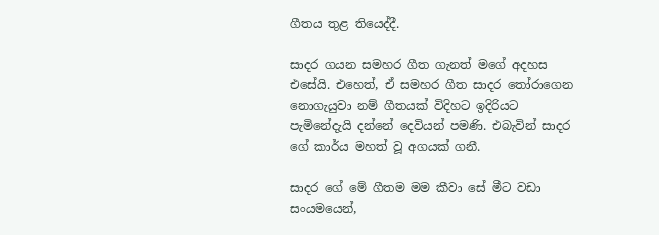ගීතය තුළ තියෙද්දී.

සාදර ගයන සමහර ගීත ගැනත් මගේ අදහස එසේයි. එහෙත්, ඒ සමහර ගීත සාදර තෝරාගෙන නොගැයුවා නම් ගීතයක් විදිහට ඉදිරියට පැමිනේදැයි දන්නේ දෙවියන් පමණි. එබැවින් සාදර ගේ කාර්ය මහත් වූ අගයක් ගනී.

සාදර ගේ මේ ගීතම මම කීවා සේ මීට වඩා සංයමයෙන්,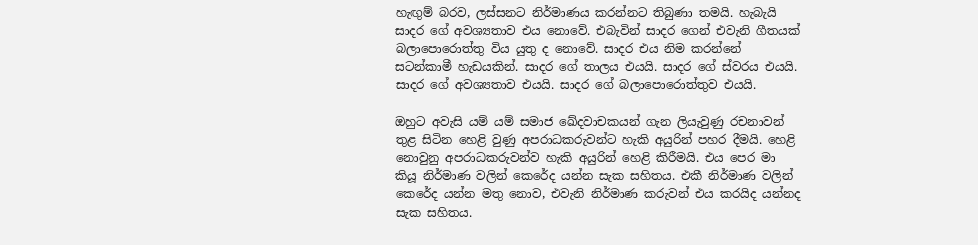හැඟුම් බරව, ලස්සනට නිර්මාණය කරන්නට තිබුණා තමයි. හැබැයි සාදර ගේ අවශ්‍යතාව එය නොවේ. එබැවින් සාදර ගෙන් එවැනි ගීතයක් බලාපොරොත්තු විය යුතු ද නොවේ. සාදර එය නිම කරන්නේ සටන්කාමී හැඩයකින්. සාදර ගේ තාලය එයයි. සාදර ගේ ස්වරය එයයි. සාදර ගේ අවශ්‍යතාව එයයි. සාදර ගේ බලාපොරොත්තුව එයයි.

ඔහුට අවැසි යම් යම් සමාජ ඛේදවාචකයන් ගැන ලියැවුණු රචනාවන් තුළ සිටින හෙළි වුණු අපරාධකරුවන්ට හැකි අයුරින් පහර දීමයි. හෙළි නොවුනු අපරාධකරුවන්ව හැකි අයුරින් හෙළි කිරීමයි. එය පෙර මා කියූ නිර්මාණ වලින් කෙරේද යන්න සැක සහිතය. එකී නිර්මාණ වලින් කෙරේද යන්න මතු නොව, එවැනි නිර්මාණ කරුවන් එය කරයිද යන්නද සැක සහිතය.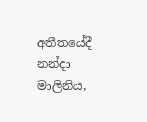අතීතයේදී නන්දා මාලිනිය,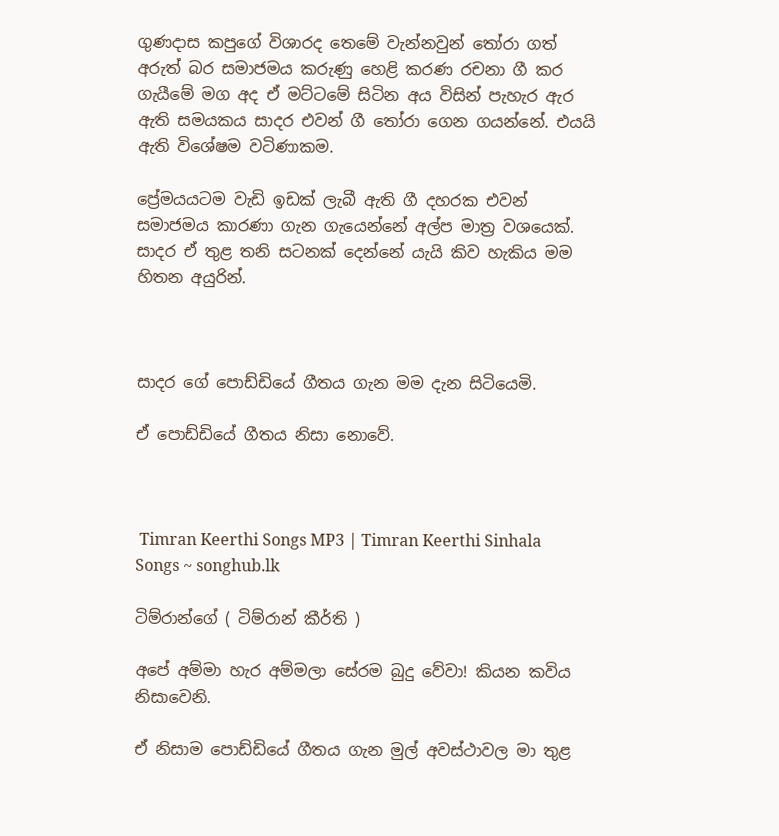ගුණදාස කපුගේ විශාරද තෙමේ වැන්නවුන් තෝරා ගත් අරුත් බර සමාජමය කරුණු හෙළි කරණ රචනා ගී කර ගැයීමේ මග අද ඒ මට්ටමේ සිටින අය විසින් පැහැර ඇර ඇති සමයකය සාදර එවන් ගී තෝරා ගෙන ගයන්නේ. එයයි ඇති විශේෂම වටිණාකම.

ප්‍රේමයයටම වැඩි ඉඩක් ලැබී ඇති ගී දහරක එවන් සමාජමය කාරණා ගැන ගැයෙන්නේ අල්ප මාත්‍ර වශයෙක්. සාදර ඒ තුළ තනි සටනක් දෙන්නේ යැයි කිව හැකිය මම හිතන අයුරින්.



සාදර ගේ පොඩ්ඩියේ ගීතය ගැන මම දැන සිටියෙමි.

ඒ පොඩ්ඩියේ ගීතය නිසා නොවේ.



 Timran Keerthi Songs MP3 | Timran Keerthi Sinhala Songs ~ songhub.lk

ටිම්රාන්ගේ ( ටිම්රාන් කීර්ති )

අපේ අම්මා හැර අම්මලා සේරම බුදු වේවා! කියන කවිය නිසාවෙනි.

ඒ නිසාම පොඩ්ඩියේ ගීතය ගැන මුල් අවස්ථාවල මා තුළ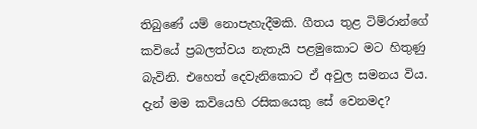තිබුණේ යම් නොපැහැදීමකි. ගීතය තුළ ටිම්රාන්ගේ කවියේ ප්‍රබලත්වය නැතැයි පළමුකොට මට හිතුණු බැවිනි. එහෙත් දෙවැනිකොට ඒ අවුල සමනය විය. දැන් මම කවියෙහි රසිකයෙකු සේ වෙනමද?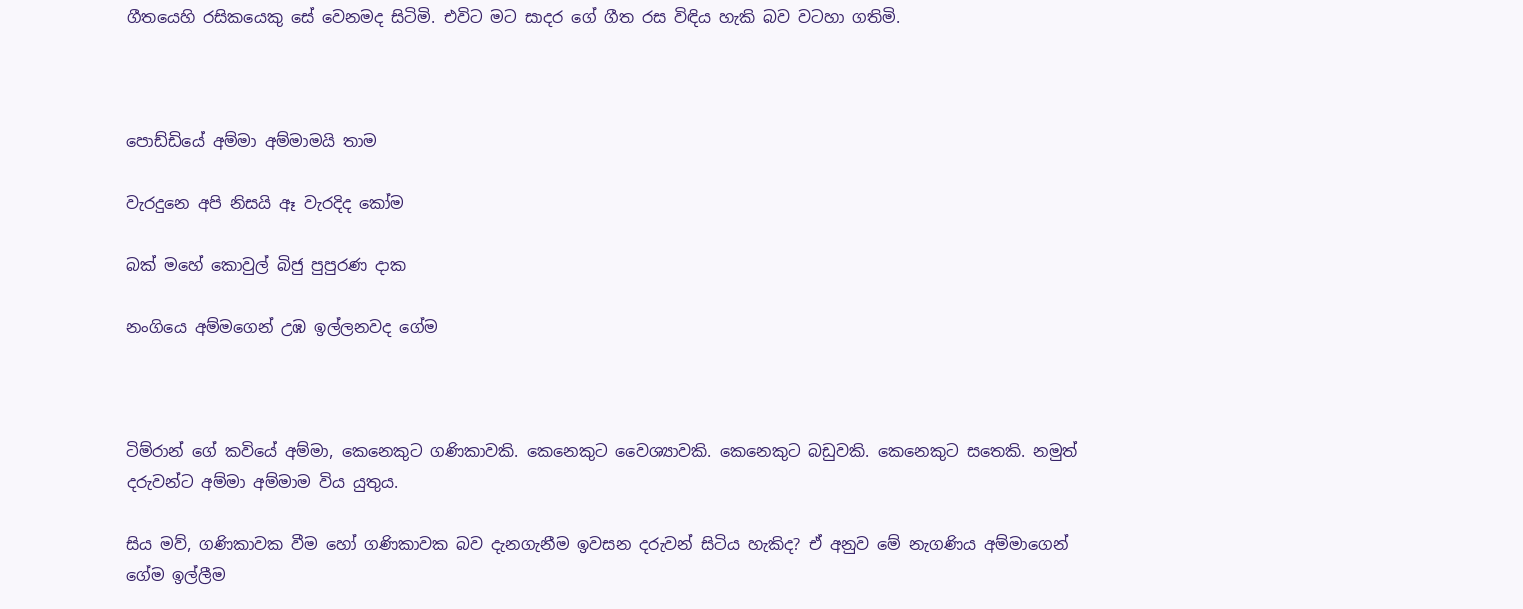ගීතයෙහි රසිකයෙකු සේ වෙනමද සිටිමි. එවිට මට සාදර ගේ ගීත රස විඳිය හැකි බව වටහා ගතිමි.



පොඩ්ඩියේ අම්මා අම්මාමයි තාම

වැරදුනෙ අපි නිසයි ඈ වැරදිද කෝම

බක් මහේ කොවුල් බිජු පුපුරණ දාක

නංගියෙ අම්මගෙන් උඹ ඉල්ලනවද ගේම



ටිම්රාන් ගේ කවියේ අම්මා, කෙනෙකුට ගණිකාවකි. කෙනෙකුට වෛශ්‍යාවකි. කෙනෙකුට බඩුවකි. කෙනෙකුට සතෙකි. නමුත් දරුවන්ට අම්මා අම්මාම විය යුතුය.

සිය මව්, ගණිකාවක වීම හෝ ගණිකාවක බව දැනගැනීම ඉවසන දරුවන් සිටිය හැකිද? ඒ අනුව මේ නැගණිය අම්මාගෙන් ගේම ඉල්ලීම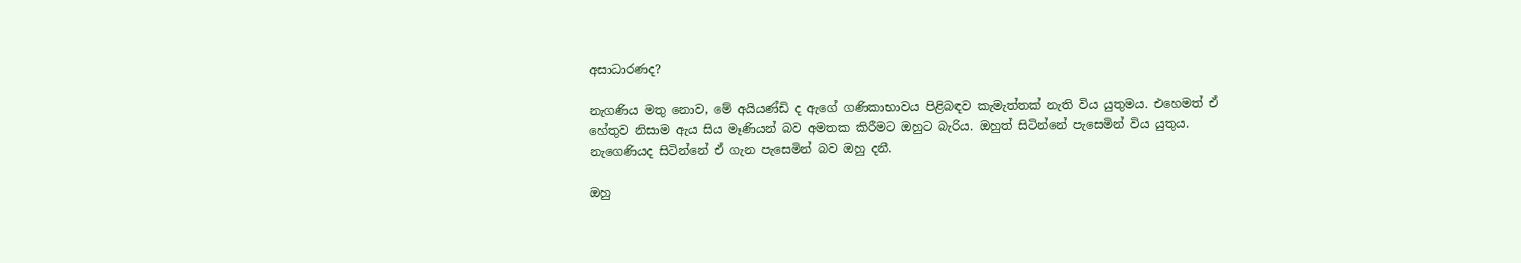අසාධාරණද?

නැගණිය මතු නොව, මේ අයියණ්ඩි ද ඇගේ ගණිකාභාවය පිළිබඳව කැමැත්තක් නැති විය යුතුමය. එහෙමත් ඒ හේතුව නිසාම ඇය සිය මෑණියන් බව අමතක කිරීමට ඔහුට බැරිය. ඔහුත් සිටින්නේ පැසෙමින් විය යුතුය. නැගෙණියද සිටින්නේ ඒ ගැන පැසෙමින් බව ඔහු දනී.

ඔහු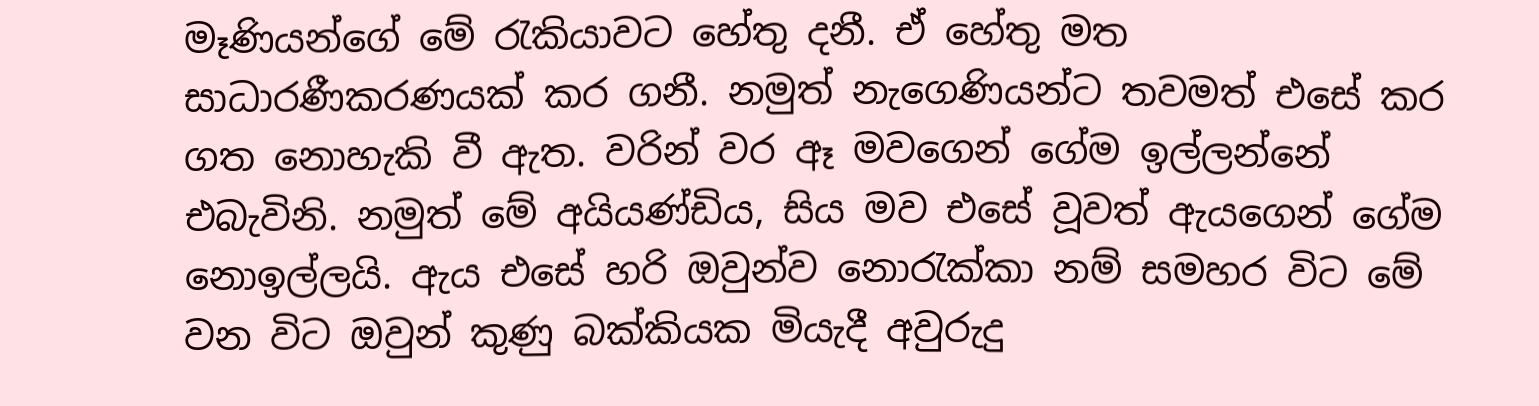මෑණියන්ගේ මේ රැකියාවට හේතු දනී. ඒ හේතු මත සාධාරණීකරණයක් කර ගනී. නමුත් නැගෙණියන්ට තවමත් එසේ කර ගත නොහැකි වී ඇත. වරින් වර ඈ මවගෙන් ගේම ඉල්ලන්නේ එබැවිනි. නමුත් මේ අයියණ්ඩිය, සිය මව එසේ වූවත් ඇයගෙන් ගේම නොඉල්ලයි. ඇය එසේ හරි ඔවුන්ව නොරැක්කා නම් සමහර විට මේ වන විට ඔවුන් කුණු බක්කියක මියැදී අවුරුදු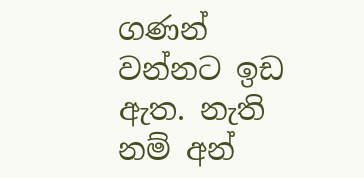ගණන් වන්නට ඉඩ ඇත. නැති නම් අන්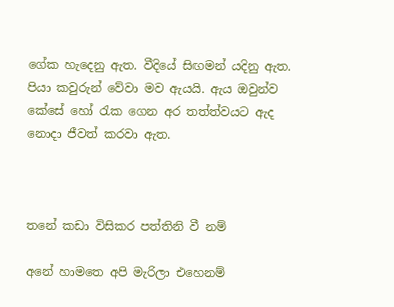ගේක හැදෙනු ඇත. වීදියේ සිඟමන් යදිනු ඇත. පියා කවුරුන් වේවා මව ඇයයි. ඇය ඔවුන්ව කේසේ හෝ රැක ගෙන අර තත්ත්වයට ඇද නොදා ජීවත් කරවා ඇත.



තනේ කඩා විසිකර පත්තිනි වී නම්

අනේ හාමතෙ අපි මැරිලා එහෙනම්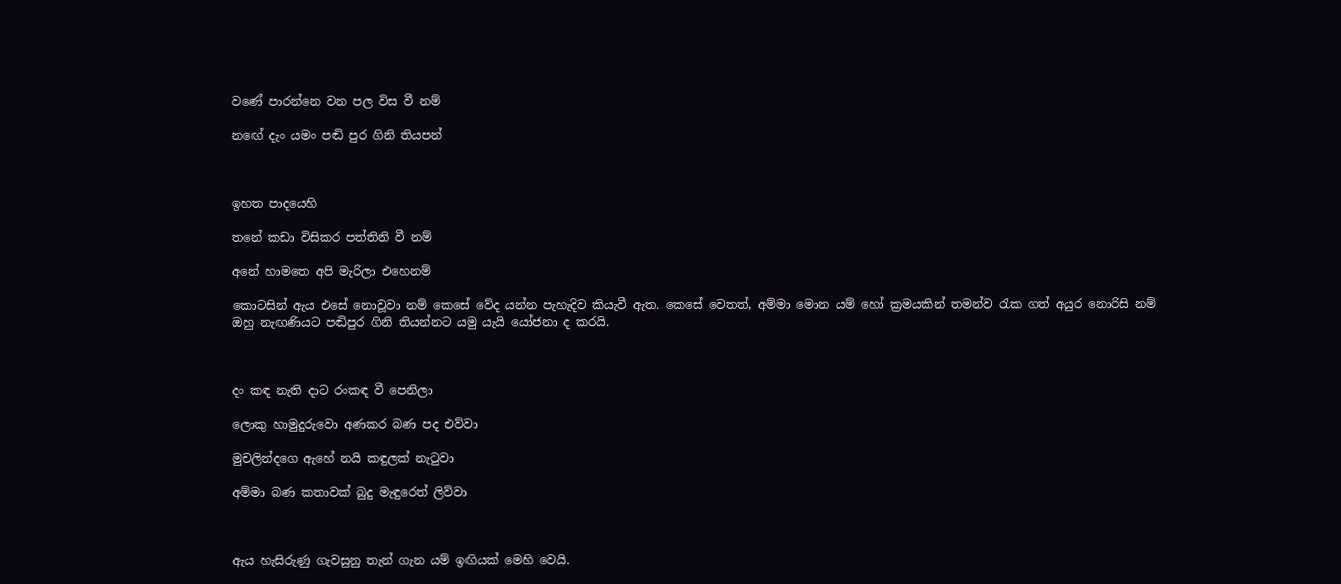වණේ පාරන්නෙ වන පල විස වී නම්

නඟේ දැං යමං පඬි පුර ගිනි තියපන්



ඉහත පාදයෙහි

තනේ කඩා විසිකර පත්තිනි වී නම්

අනේ හාමතෙ අපි මැරිලා එහෙනම්

කොටසින් ඇය එසේ නොවූවා නම් කෙසේ වේද යන්න පැහැදිව කියැවී ඇත. කෙසේ වෙතත්, අම්මා මොන යම් හෝ ක්‍රමයකින් තමන්ව රැක ගත් අයුර නොරිසි නම් ඔහු නැඟණියට පඬිපුර ගිනි තියන්නට යමු යැයි යෝජනා ද කරයි.



දං කඳ නැති දාට රංකඳ වී පෙනිලා

ලොකු හාමුදුරුවො අණකර බණ පද එව්වා

මුචලින්දගෙ ඇහේ නයි කඳුලක් නැටුවා

අම්මා බණ කතාවක් බුදු මැඳුරෙත් ලිව්වා



ඇය හැසිරුණු ගැවසුනු තැන් ගැන යම් ඉඟියක් මෙහි වෙයි.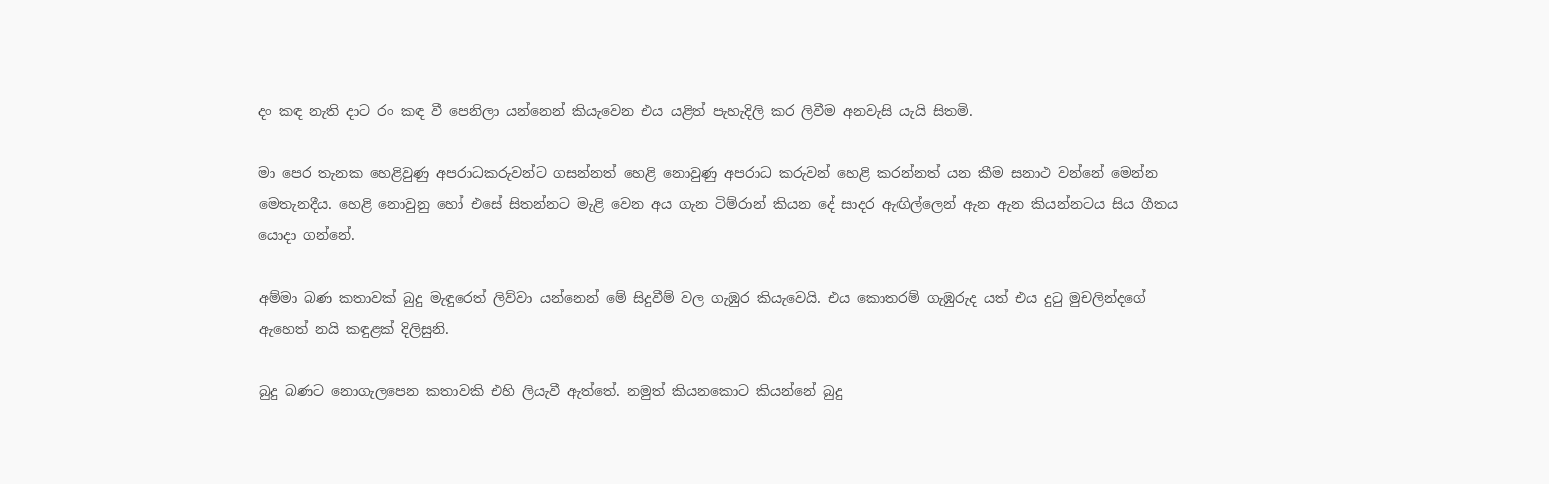දං කඳ නැති දාට රං කඳ වී පෙනිලා යන්නෙන් කියැවෙන එය යළිත් පැහැදිලි කර ලිවීම අනවැසි යැයි සිතමි.

මා පෙර තැනක හෙළිවුණු අපරාධකරුවන්ට ගසන්නත් හෙළි නොවුණු අපරාධ කරුවන් හෙළි කරන්නත් යන කීම සනාථ වන්නේ මෙන්න මෙතැනදීය. හෙළි නොවුනු හෝ එසේ සිතන්නට මැළි වෙන අය ගැන ටිම්රාන් කියන දේ සාදර ඇඟිල්ලෙන් ඇන ඇන කියන්නටය සිය ගීතය යොදා ගන්නේ.

අම්මා බණ කතාවක් බුදු මැඳුරෙත් ලිව්වා යන්නෙන් මේ සිදුවීම් වල ගැඹුර කියැවෙයි. එය කොතරම් ගැඹුරුද යත් එය දුටු මුචලින්දගේ ඇහෙත් නයි කඳුළක් දිලිසුනි.

බුදු බණට නොගැලපෙන කතාවකි එහි ලියැවී ඇත්තේ. නමුත් කියනකොට කියන්නේ බුදු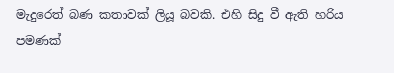මැදුරෙත් බණ කතාවක් ලියූ බවකි. එහි සිදු වී ඇති හරිය පමණක්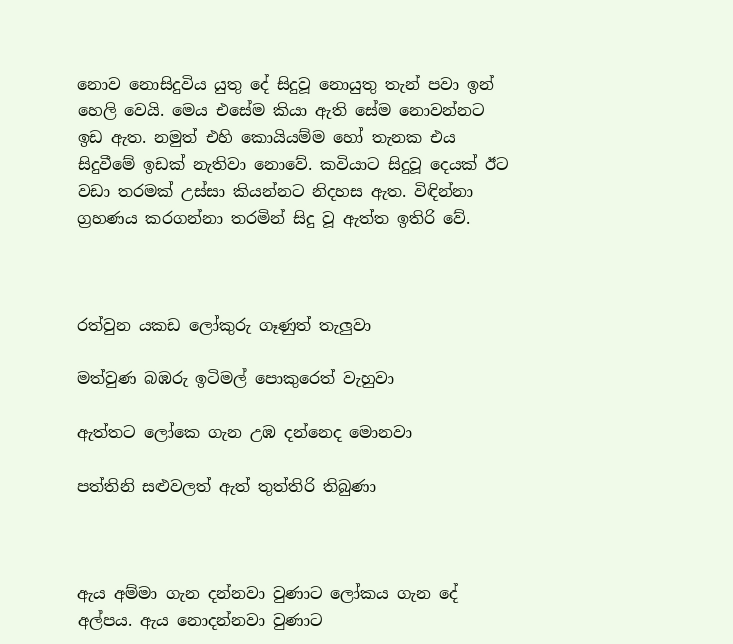නොව නොසිදුවිය යුතු දේ සිදුවූ නොයුතු තැන් පවා ඉන් හෙලි වෙයි. මෙය එසේම කියා ඇති සේම නොවන්නට ඉඩ ඇත. නමුත් එහි කොයියම්ම හෝ තැනක එය සිදුවීමේ ඉඩක් නැතිවා නොවේ. කවියාට සිදුවූ දෙයක් ඊට වඩා තරමක් උස්සා කියන්නට නිදහස ඇත. විඳින්නා ග්‍රහණය කරගන්නා තරමින් සිදු වූ ඇත්ත ඉතිරි වේ.



රත්වුන යකඩ ලෝකුරු ගෑණුත් තැලුවා

මත්වුණ බඹරු ඉටිමල් පොකුරෙත් වැහුවා

ඇත්තට ලෝකෙ ගැන උඹ දන්නෙද මොනවා

පත්තිනි සළුවලත් ඇත් තුත්තිරි තිබුණා



ඇය අම්මා ගැන දන්නවා වුණාට ලෝකය ගැන දේ අල්පය. ඇය නොදන්නවා වුණාට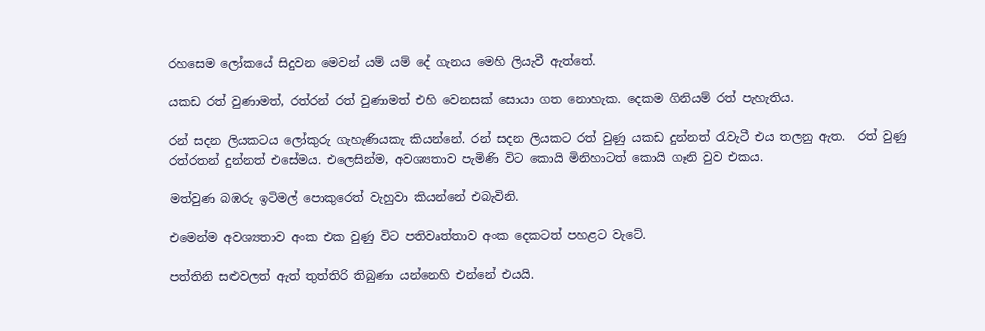රහසෙම ලෝකයේ සිදුවන මෙවන් යම් යම් දේ ගැනය මෙහි ලියැවී ඇත්තේ.

යකඩ රත් වුණාමත්, රත්රන් රත් වුණාමත් එහි වෙනසක් සොයා ගත නොහැක. දෙකම ගිනියම් රත් පැහැතිය.

රන් සදන ලියකටය ලෝකුරු ගැහැණියකැ කියන්නේ. රන් සදන ලියකට රත් වුණු යකඩ දුන්නත් රැවැටී එය තලනු ඇත.  රත් වුණු රත්රතන් දුන්නත් එසේමය. එලෙසින්ම, අවශ්‍යතාව පැමිණි විට කොයි මිනිහාටත් කොයි ගෑනි වුව එකය.

මත්වුණ බඹරු ඉටිමල් පොකුරෙත් වැහුවා කියන්නේ එබැවිනි.

එමෙන්ම අවශ්‍යතාව අංක එක වුණු විට පතිවෘත්තාව අංක දෙකටත් පහළට වැටේ.

පත්තිනි සළුවලත් ඇත් තුත්තිරි තිබුණා යන්නෙහි එන්නේ එයයි.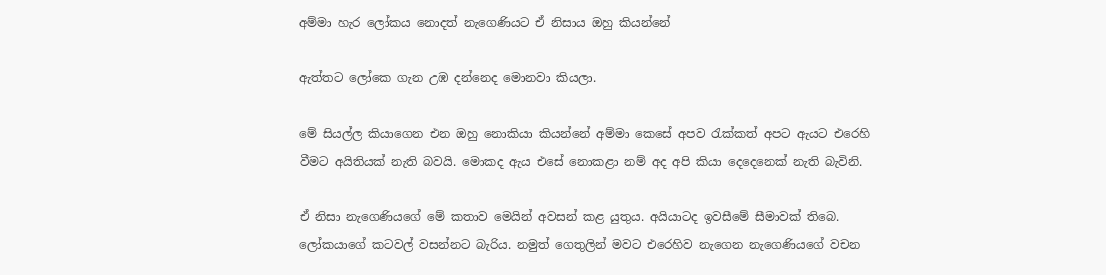අම්මා හැර ලෝකය නොදත් නැගෙණියට ඒ නිසාය ඔහු කියන්නේ

ඇත්තට ලෝකෙ ගැන උඹ දන්නෙද මොනවා කියලා.

මේ සියල්ල කියාගෙන එන ඔහු නොකියා කියන්නේ අම්මා කෙසේ අපව රැක්කත් අපට ඇයට එරෙහි වීමට අයිතියක් නැති බවයි. මොකද ඇය එසේ නොකළා නම් අද අපි කියා දෙදෙනෙක් නැති බැවිනි.

ඒ නිසා නැගෙණියගේ මේ කතාව මෙයින් අවසන් කළ යුතුය. අයියාටද ඉවසීමේ සීමාවක් තිබෙ. ලෝකයාගේ කටවල් වසන්නට බැරිය. නමුත් ගෙතුලින් මවට එරෙහිව නැගෙන නැගෙණියගේ වචන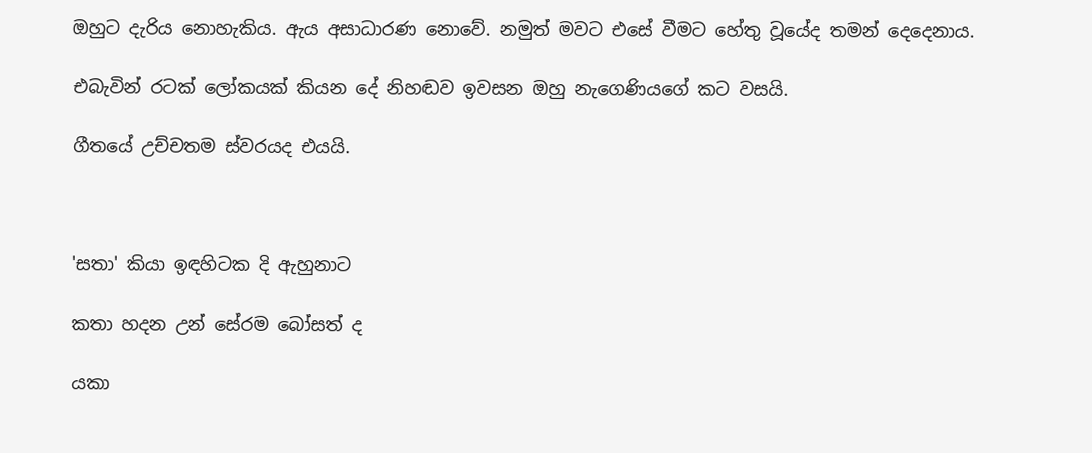ඔහුට දැරිය නොහැකිය. ඇය අසාධාරණ නොවේ. නමුත් මවට එසේ වීමට හේතු වූයේද තමන් දෙදෙනාය.

එබැවින් රටක් ලෝකයක් කියන දේ නිහඬව ඉවසන ඔහු නැගෙණියගේ කට වසයි.

ගීතයේ උච්චතම ස්වරයද එයයි.



'සතා' කියා ඉඳහිටක දි ඇහුනාට

කතා හදන උන් සේරම බෝසත් ද

යකා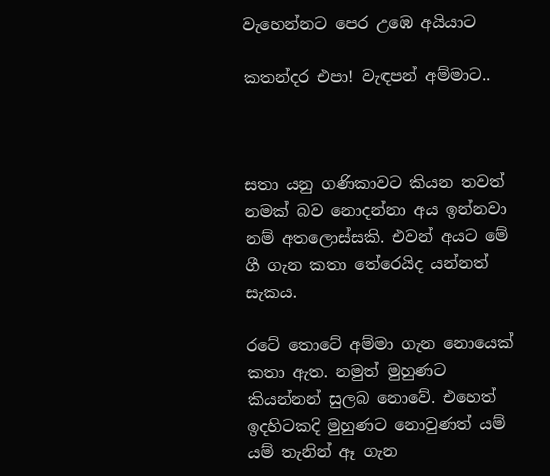වැහෙන්නට පෙර උඹෙ අයියාට

කතන්දර එපා! වැඳපන් අම්මාට..



සතා යනු ගණිකාවට කියන තවත් නමක් බව නොදන්නා අය ඉන්නවා නම් අතලොස්සකි. එවන් අයට මේ ගී ගැන කතා තේරෙයිද යන්නත් සැකය.

රටේ තොටේ අම්මා ගැන නොයෙක් කතා ඇත. නමුත් මුහුණට කියන්නන් සුලබ නොවේ. එහෙත් ඉදහිටකදි මුහුණට නොවුණත් යම් යම් තැනින් ඈ ගැන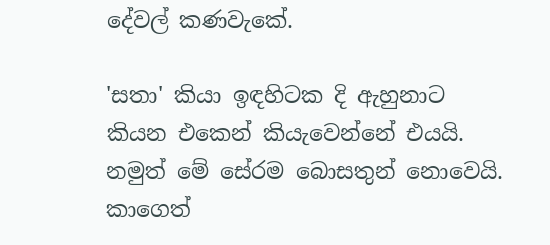දේවල් කණවැකේ.

'සතා' කියා ඉඳහිටක දි ඇහුනාට කියන එකෙන් කියැවෙන්නේ එයයි. නමුත් මේ සේරම බොසතුන් නොවෙයි. කාගෙත්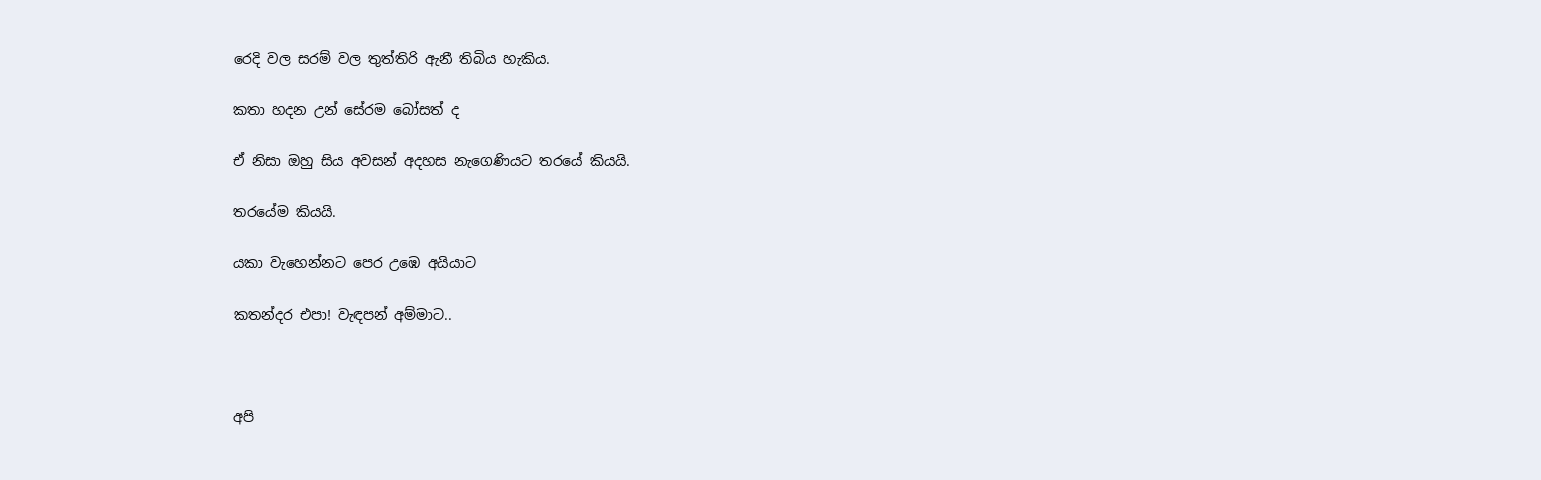රෙදි වල සරම් වල තුත්තිරි ඇනී තිබිය හැකිය.

කතා හදන උන් සේරම බෝසත් ද

ඒ නිසා ඔහු සිය අවසන් අදහස නැගෙණියට තරයේ කියයි.

තරයේම කියයි.

යකා වැහෙන්නට පෙර උඹෙ අයියාට

කතන්දර එපා! වැඳපන් අම්මාට..



අපි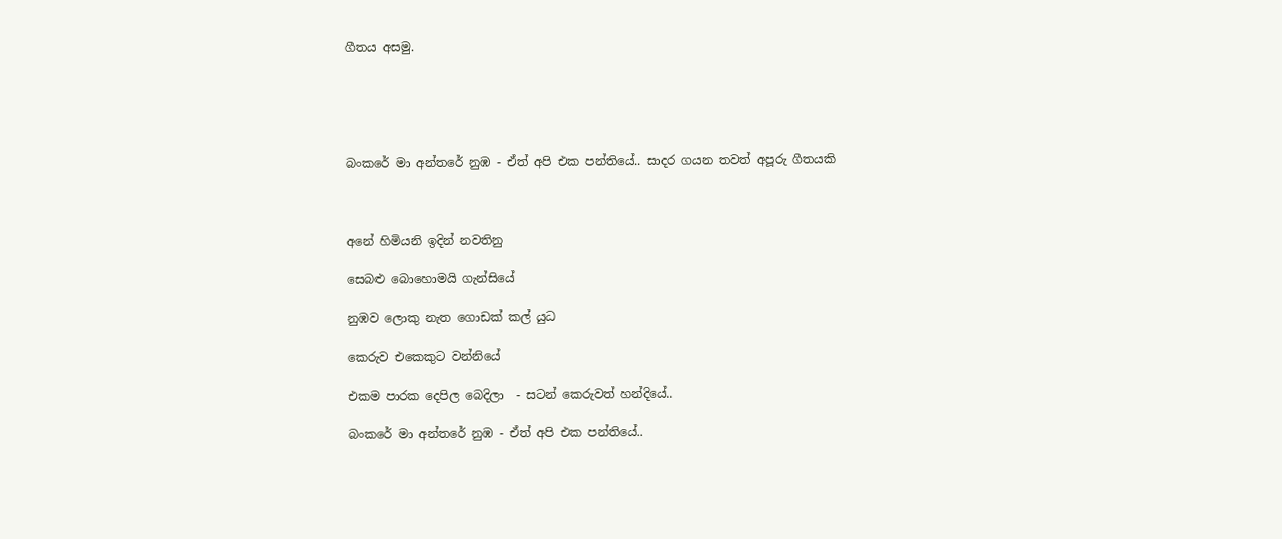ගීතය අසමු.





බංකරේ මා අන්තරේ නුඹ - ඒත් අපි එක පන්තියේ.. සාදර ගයන තවත් අපූරු ගීතයකි



අනේ හිමියනි ඉදින් නවතිනු

සෙබළු බොහොමයි ගැන්සියේ

නුඹව ලොකු නැත ගොඩක් කල් යුධ

කෙරුව එකෙකුට වන්නියේ

එකම පාරක දෙපිල බෙදිලා  - සටන් කෙරුවත් හන්දියේ..

බංකරේ මා අන්තරේ නුඹ - ඒත් අපි එක පන්තියේ..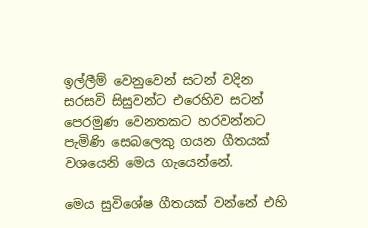ඉල්ලීම් වෙනුවෙන් සටන් වදින සරසවි සිසුවන්ට එරෙහිව සටන් පෙරමුණ වෙනතකට හරවන්නට පැමිණි සෙබලෙකු ගයන ගීතයක් වශයෙනි මෙය ගැයෙන්නේ.

මෙය සුවිශේෂ ගීතයක් වන්නේ එහි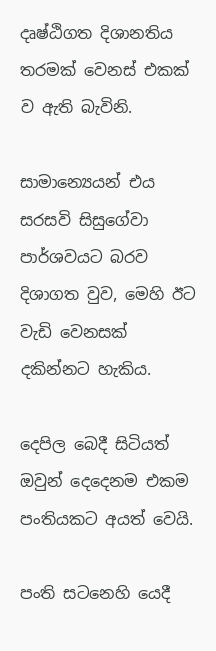දෘෂ්ඨිගත දිශානතිය තරමක් වෙනස් එකක් ව ඇති බැවිනි.

සාමාන්‍යෙයන් එය සරසවි සිසුගේවා පාර්ශවයට බරව දිශාගත වුව, මෙහි ඊට වැඩි වෙනසක් දකින්නට හැකිය.

දෙපිල බෙදී සිටියත් ඔවුන් දෙදෙනම එකම පංතියකට අයත් වෙයි.

පංති සටනෙහි යෙදී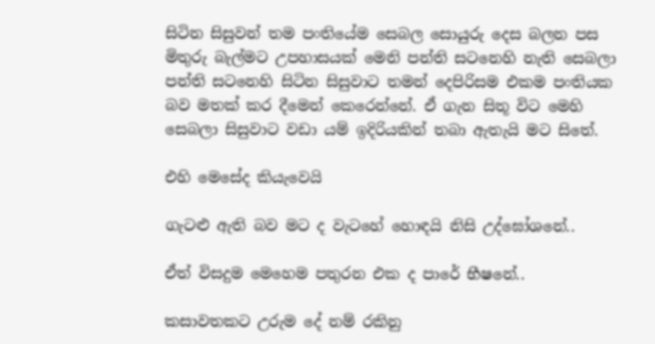සිටින සිසුවන් තම පංතියේම සෙබල සොයුරු දෙස බලන පස මිතුරු බැල්මට උපහාසයක් මෙනි පන්ති සටනෙහි නැති සෙබලා පන්ති සටනෙහි සිටින සිසුවාට තමන් දෙපිරිසම එකම පංතියක බව මතක් කර දීමෙන් කෙරෙන්නේ. ඒ ගැන සිතූ විට මෙහි සෙබලා සිසුවාට වඩා යම් ඉදිරියකින් තබා ඇතැයි මට සිතේ.

එහි මෙසේද කියැවෙයි

ගැටළු ඇති බව මට ද වැටහේ හොඳයි නිසි උද්ඝෝශනේ..

ඒත් විසදුම මෙහෙම පතුරන එක ද පාරේ භීෂනේ..

කසාවතකට උරුම දේ නම් රකිනු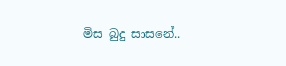මිස බුදු සාසනේ..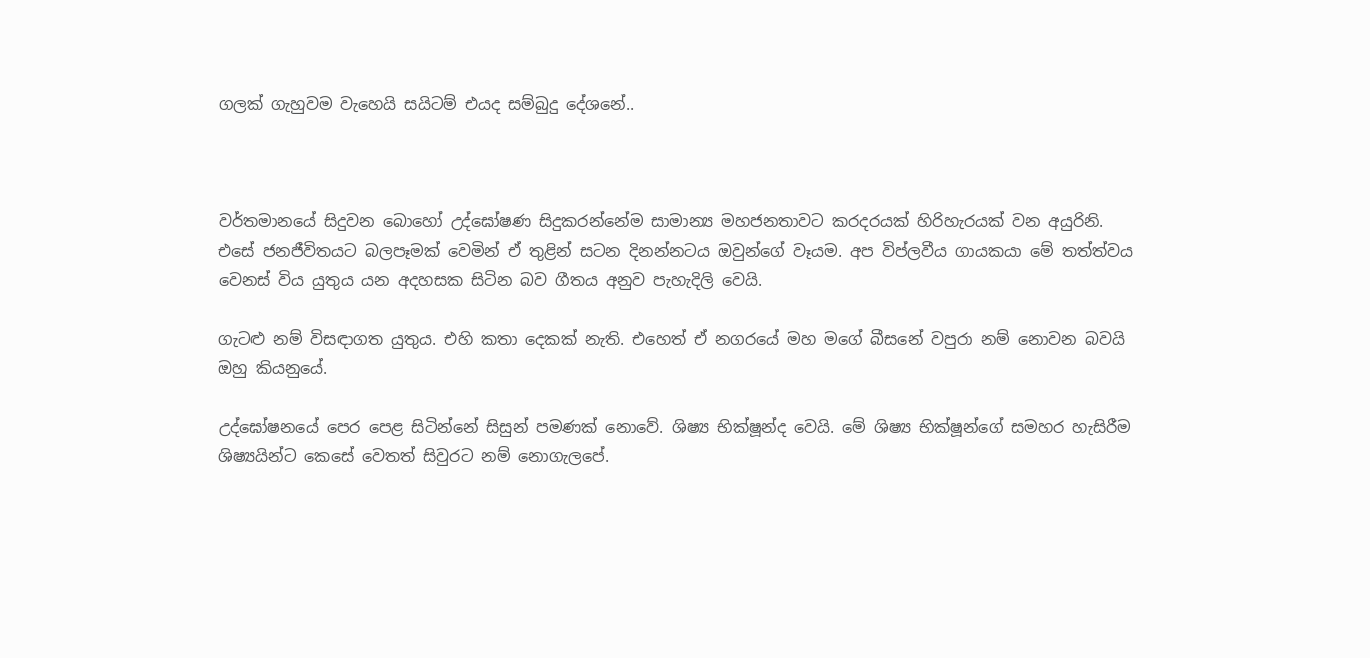ගලක් ගැහුවම වැහෙයි සයිටම් එයද සම්බුදු දේශනේ..



වර්තමානයේ සිදුවන බොහෝ උද්ඝෝෂණ සිදුකරන්නේම සාමාන්‍ය මහජනතාවට කරදරයක් හිරිහැරයක් වන අයුරිනි. එසේ ජනජීවිතයට බලපෑමක් වෙමින් ඒ තුළින් සටන දිනන්නටය ඔවුන්ගේ වෑයම. අප විප්ලවීය ගායකයා මේ තත්ත්වය වෙනස් විය යුතුය යන අදහසක සිටින බව ගීතය අනුව පැහැදිලි වෙයි.

ගැටළු නම් විසඳාගත යුතුය. එහි කතා දෙකක් නැති. එහෙත් ඒ නගරයේ මහ මගේ බීසනේ වපුරා නම් නොවන බවයි ඔහු කියනුයේ.

උද්ඝෝෂනයේ පෙර පෙළ සිටින්නේ සිසුන් පමණක් නොවේ. ශිෂ්‍ය භික්ෂූන්ද වෙයි. මේ ශිෂ්‍ය භික්ෂූන්ගේ සමහර හැසිරීම ශිෂ්‍යයින්ට කෙසේ වෙතත් සිවුරට නම් නොගැලපේ.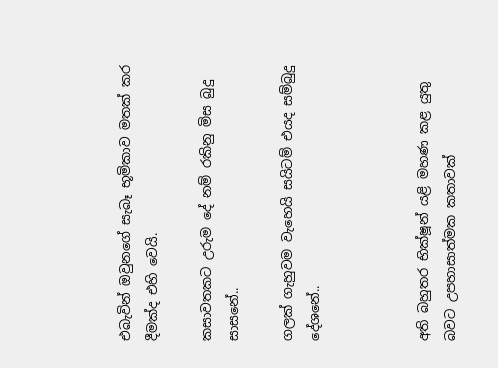එබැවින් ඔවුනගේ සැබෑ භූමිකාව මතක් කර දීමක්ද එහි වෙයි.

කසාවතකට උරුම දේ නම් රකිනු මිස බුදු සාසනේ..

ගලක් ගැහුවම වැහෙයි සයිටම් එයද සම්බුදු දේශනේ..



අති බහුතර භික්ෂූන් යළි මහණ කළ යුතු බවට උපහාසාත්මක කතාවක්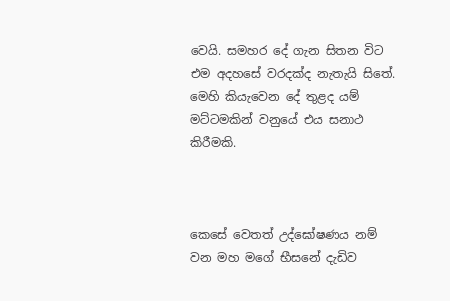වෙයි. සමහර දේ ගැන සිතන විට එම අදහසේ වරදක්ද නැතැයි සිතේ. මෙහි කියැවෙන දේ තුළද යම් මට්ටමකින් වනුයේ එය සනාථ කිරීමකි.



කෙසේ වෙතත් උද්ඝෝෂණය නම් වන මහ මගේ භීසනේ දැඩිව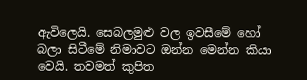ඇවිලෙයි. සෙබලමුළු වල ඉවසීමේ හෝ බලා සිටීමේ නිමාවට ඔන්න මෙන්න කියා වෙයි. තවමත් කුපිත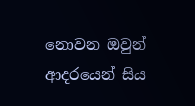නොවන ඔවුන් ආදරයෙන් සිය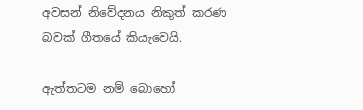අවසන් නිවේදනය නිකුත් කරණ බවක් ගීතයේ කියැවෙයි.

ඇත්තටම නම් බොහෝ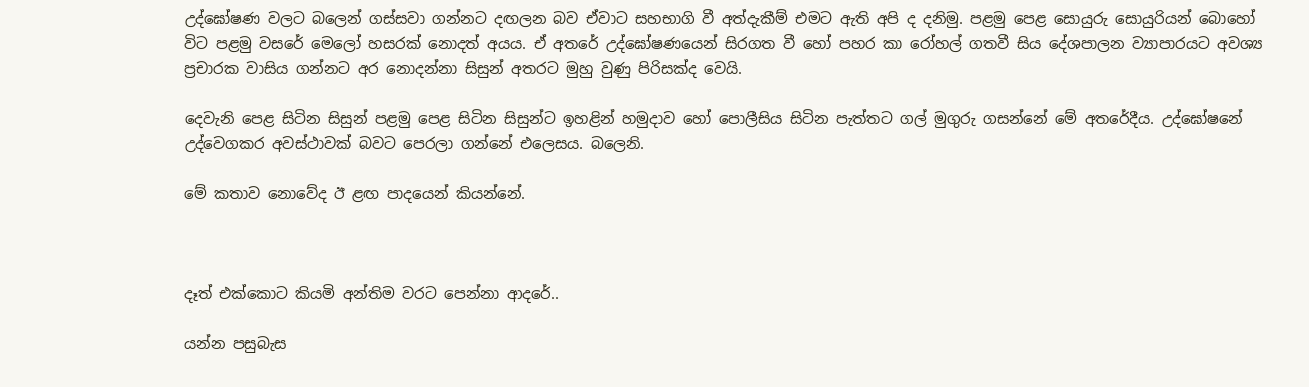උද්ඝෝෂණ වලට බලෙන් ගස්සවා ගන්නට දඟලන බව ඒවාට සහභාගි වී අත්දැකීම් එමට ඇති අපි ද දනිමු. පළමු පෙළ සොයුරු සොයුරියන් බොහෝ විට පළමු වසරේ මෙලෝ හසරක් නොදත් අයය. ඒ අතරේ උද්ඝෝෂණයෙන් සිරගත වී හෝ පහර කා රෝහල් ගතවී සිය දේශපාලන ව්‍යාපාරයට අවශ්‍ය ප්‍රචාරක වාසිය ගන්නට අර නොදන්නා සිසුන් අතරට මුහු වුණු පිරිසක්ද වෙයි.

දෙවැනි පෙළ සිටින සිසුන් පළමු පෙළ සිටින සිසුන්ට ඉහළින් හමුදාව හෝ පොලීසිය සිටින පැත්තට ගල් මුගුරු ගසන්නේ මේ අතරේදීය. උද්ඝෝෂනේ උද්වෙගකර අවස්ථාවක් බවට පෙරලා ගන්නේ එලෙසය. බලෙනි.

මේ කතාව නොවේද ඊ ළඟ පාදයෙන් කියන්නේ.



දෑත් එක්කොට කියමි අන්තිම වරට පෙන්නා ආදරේ..

යන්න පසුබැස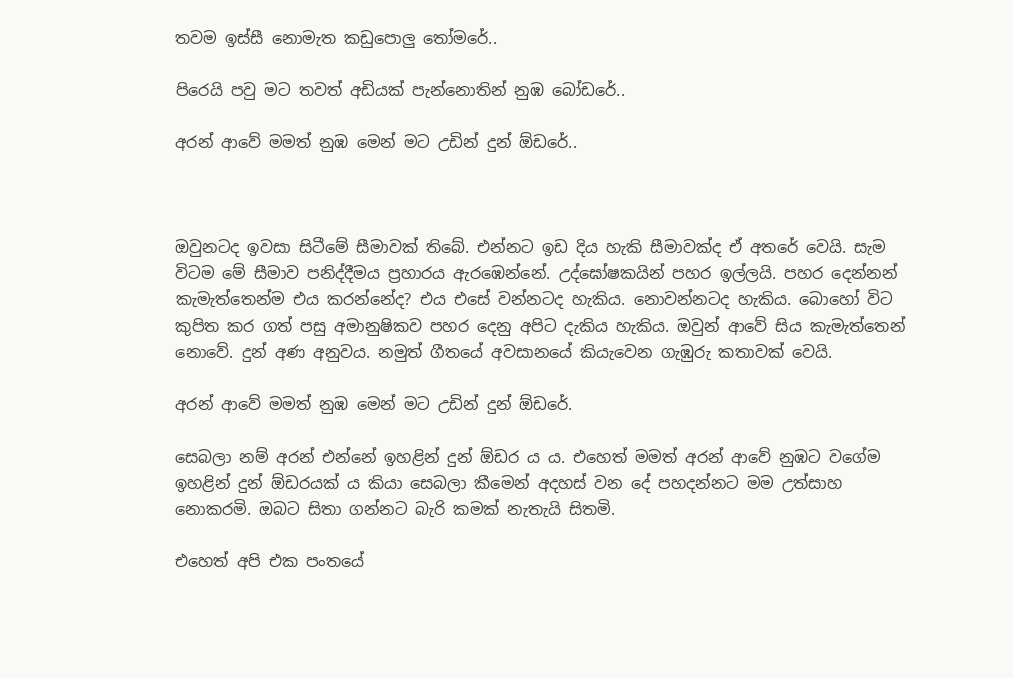තවම ඉස්සී නොමැත කඩුපොලු තෝමරේ..

පිරෙයි පවු මට තවත් අඩියක් පැන්නොතින් නුඹ බෝඩරේ..

අරන් ආවේ මමත් නුඹ මෙන් මට උඩින් දුන් ඕඩරේ..



ඔවුනටද ඉවසා සිටීමේ සීමාවක් තිබේ. එන්නට ඉඩ දිය හැකි සීමාවක්ද ඒ අතරේ වෙයි. සැම විටම මේ සීමාව පනිද්දීමය ප්‍රහාරය ඇරඹෙන්නේ. උද්ඝෝෂකයින් පහර ඉල්ලයි. පහර දෙන්නන් කැමැත්තෙන්ම එය කරන්නේද? එය එසේ වන්නටද හැකිය. නොවන්නටද හැකිය. බොහෝ විට කුපිත කර ගත් පසු අමානුෂිකව පහර දෙනු අපිට දැකිය හැකිය. ඔවුන් ආවේ සිය කැමැත්තෙන් නොවේ. දුන් අණ අනුවය. නමුත් ගීතයේ අවසානයේ කියැවෙන ගැඹුරු කතාවක් වෙයි.

අරන් ආවේ මමත් නුඹ මෙන් මට උඩින් දුන් ඕඩරේ.

සෙබලා නම් අරන් එන්නේ ඉහළින් දුන් ඕඩර ය ය. එහෙත් මමත් අරන් ආවේ නුඹට වගේම ඉහළින් දුන් ඕඩරයක් ය කියා සෙබලා කීමෙන් අදහස් වන දේ පහදන්නට මම උත්සාහ නොකරමි. ඔබට සිතා ගන්නට බැරි කමක් නැතැයි සිතමි.

එහෙත් අපි එක පංතයේ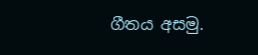ගීතය අසමු.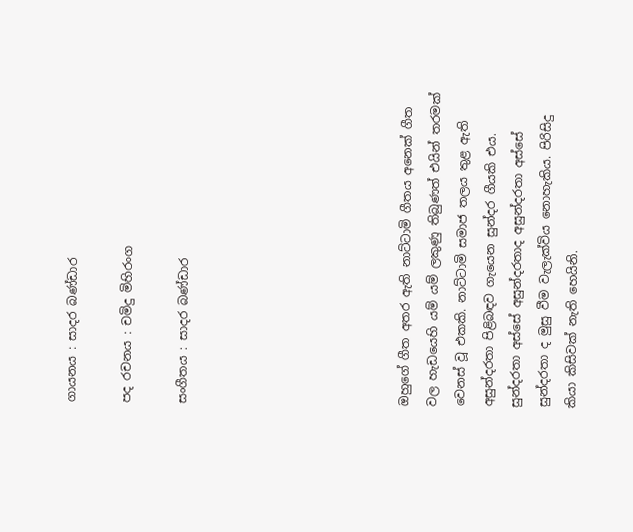ගායනය : සාදර බණ්ඩාර

පද රචනය : චමිදු මිහිරංග

සංගීතය : සාදර බණ්ඩාර







ඔහුගේ ගීත අතර ඇති නාට්ටාමි ගීතය අනෙක් ගීත වල හැඩයෙහි යම් යම් ලකුණු තිබුණත් එයින් තරමක් වෙනස් වූ එකකි. නාට්ටාමි සමාජ තලය තුළ ඇති අසුන්දරතා පිළිබඳව ගැයෙන සුන්දර ගීයකි එය. සුන්දරතා අස්සේ අසුන්දරතාද අසුන්දරතා අස්සේ සුන්දරතා ද මුසු වීම වැලැක්විය නොහැකිය. පිරිසිදු කියා කිසිවක් නැති හෙයිනි.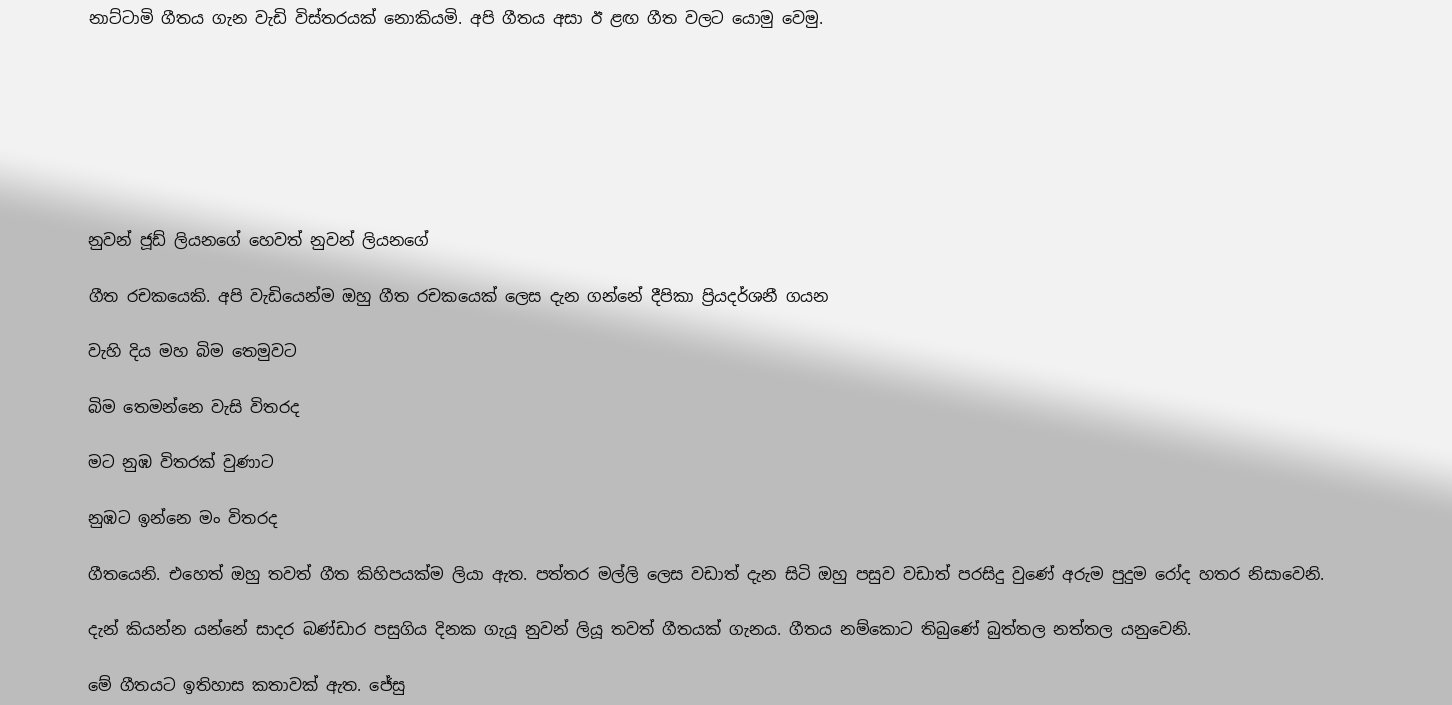නාට්ටාමි ගීතය ගැන වැඩි විස්තරයක් නොකියමි. අපි ගීතය අසා ඊ ළඟ ගීත වලට යොමු වෙමු.







නුවන් ජූඩ් ලියනගේ හෙවත් නුවන් ලියනගේ

ගීත රචකයෙකි. අපි වැඩියෙන්ම ඔහු ගීත රචකයෙක් ලෙස දැන ගන්නේ දීපිකා ප්‍රියදර්ශනී ගයන

වැහි දිය මහ බිම තෙමුවට

බිම තෙමන්නෙ වැසි විතරද

මට නුඹ විතරක් වුණාට

නුඹට ඉන්නෙ මං විතරද

ගීතයෙනි. එහෙත් ඔහු තවත් ගීත කිහිපයක්ම ලියා ඇත. පත්තර මල්ලි ලෙස වඩාත් දැන සිටි ඔහු පසුව වඩාත් පරසිදු වුණේ අරුම පුදුම රෝද හතර නිසාවෙනි.

දැන් කියන්න යන්නේ සාදර බණ්ඩාර පසුගිය දිනක ගැයූ නුවන් ලියූ තවත් ගීතයක් ගැනය. ගීතය නම්කොට තිබුණේ බුත්තල නත්තල යනුවෙනි.

මේ ගීතයට ඉතිහාස කතාවක් ඇත. ජේසු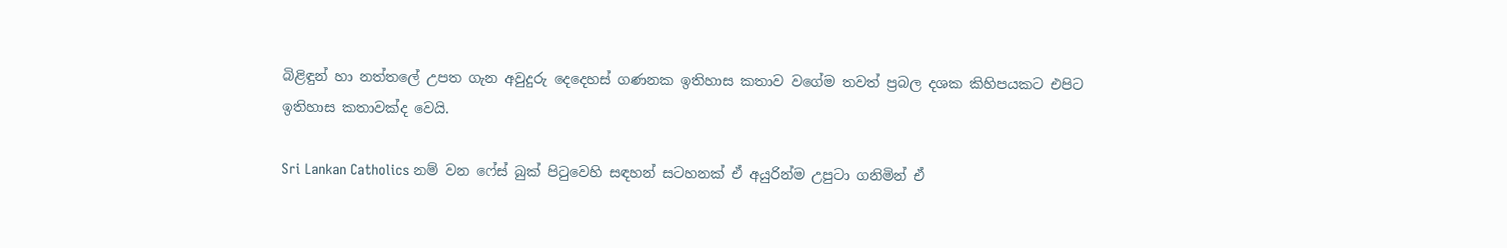බිළිඳුන් හා නත්තලේ උපත ගැන අවුදුරු දෙදෙහස් ගණනක ඉතිහාස කතාව වගේම තවත් ප්‍රබල දශක කිහිපයකට එපිට ඉතිහාස කතාවක්ද වෙයි.

Sri Lankan Catholics නම් වන ෆේස් බුක් පිටුවෙහි සඳහන් සටහනක් ඒ අයුරින්ම උපුටා ගනිමින් ඒ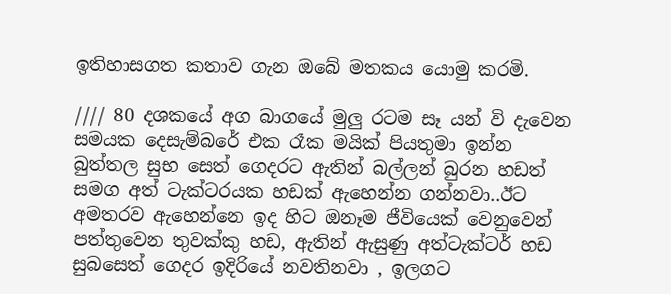ඉතිහාසගත කතාව ගැන ඔබේ මතකය යොමු කරමි.

//// 80 දශකයේ අග බාගයේ මුලු රටම සෑ යන් වි දැවෙන සමයක දෙසැම්බරේ එක රෑක මයික් පියතුමා ඉන්න බුත්තල සුභ සෙත් ගෙදරට ඇතින් බල්ලන් බුරන හඩත් සමග අත් ටැක්ටරයක හඩක් ඇහෙන්න ගන්නවා..ඊට අමතරව ඇහෙන්නෙ ඉද හිට ඔනෑම ජීවියෙක් වෙනුවෙන් පත්තුවෙන තුවක්කු හඩ, ඇතින් ඇසුණු අත්ටැක්ටර් හඩ සුබසෙත් ගෙදර ඉදිරියේ නවතිනවා , ඉලගට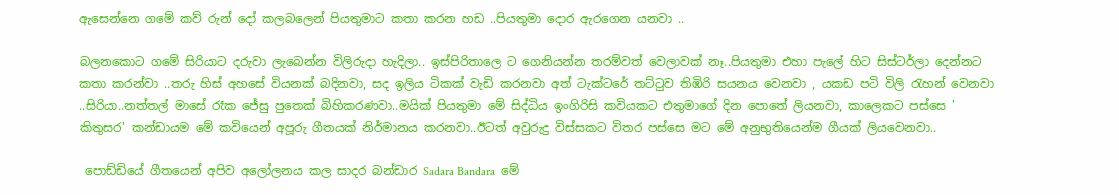ඇසෙන්නෙ ගමේ කව්‍ රුන් දෝ කලබලෙන් පියතුමාට කතා කරන හඩ ..පියතුමා දොර ඇරගෙන යනවා ..

බලනකොට ගමේ සිරියාට දරුවා ලැබෙන්න විලිරුදා හැදිලා.. ඉස්පිරිතාලෙ ට ගෙනියන්න තරම්වත් වෙලාවක් නෑ..පියතුමා එහා පැලේ හිට සිස්ටර්ලා දෙන්නට කතා කරන්වා ..තරු හිස් අහසේ වියනක් බදිනවා, සද ඉලිය ටිකක් වැඩි කරනවා අත් ටැක්ටරේ තට්ටුව තිඹිරි සයනය වෙනවා , යකඩ පටි විලි රැහන් වෙනවා ..සිරියා..නත්තල් මාසේ රෑක ජේසු පුතෙක් බිහිකරණවා..මයික් පියතුමා මේ සිද්ධිය ඉංගිරිසි කවියකට එතුමාගේ දින පොතේ ලියනවා, කාලෙකට පස්සෙ ' කිතුසර' කන්ඩායම මේ කවියෙන් අපූරු ගීතයක් නිර්මානය කරනවා..ඊටත් අවුරුදු විස්සකට විතර පස්සෙ මට මේ අනුභුතියෙන්ම ගීයක් ලියවෙනවා..

 පොඩ්ඩියේ ගීතයෙන් අපිව අලෝලනය කල සාදර බන්ඩාර Sadara Bandara  මේ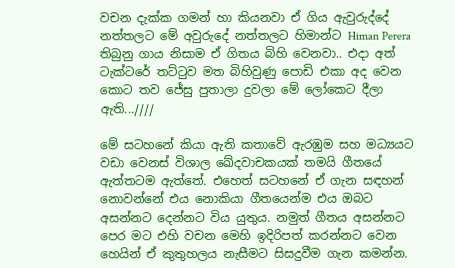වචන දැක්ක ගමන් හා කියනවා ඒ ගිය ඇවුරුද්දේ නත්තලට මේ අවුරුදේ නත්තලට හිමාන්ට Himan Perera  තිබුනු ගාය නිසාම ඒ ගිතය බිහි වෙනවා.. එදා අත් ටැක්ටරේ තට්ටුව මත බිහිවුණු පොඩි එකා අද වෙන කොට තව ජේසු පුතාලා දුවලා මේ ලෝකෙට දීලා ඇති...////

මේ සටහනේ කියා ඇති කතාවේ ඇරඹුම සහ මධ්‍යයට වඩා වෙනස් විශාල ඛේදවාචකයක් තමයි ගීතයේ ඇත්තටම ඇත්තේ. එහෙත් සටහනේ ඒ ගැන සඳහන් නොවන්නේ එය නොකියා ගීතයෙන්ම එය ඔබට අසන්නට දෙන්නට විය යුතුය. නමුත් ගීතය අසන්නට පෙර මට එහි වචන මෙහි ඉදිරිපත් කරන්නට වෙන හෙයින් ඒ කුතුහලය නැසීමට සිසදුවීම ගැන කමන්න.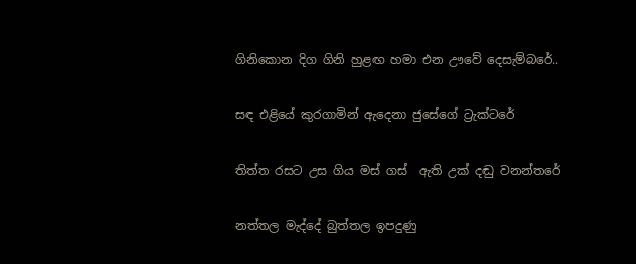ගිනිකොන දිග ගිනි හුළඟ හමා එන ඌවේ දෙසැම්බරේ..

සඳ එළියේ කුරගාමින් ඇදෙනා ජුසේගේ ට්‍රැක්ටරේ

තිත්ත රසට උස ගිය මස් ගස්  ඇති උක් දඬු වනන්තරේ

නත්තල මැද්දේ බුත්තල ඉපදුණු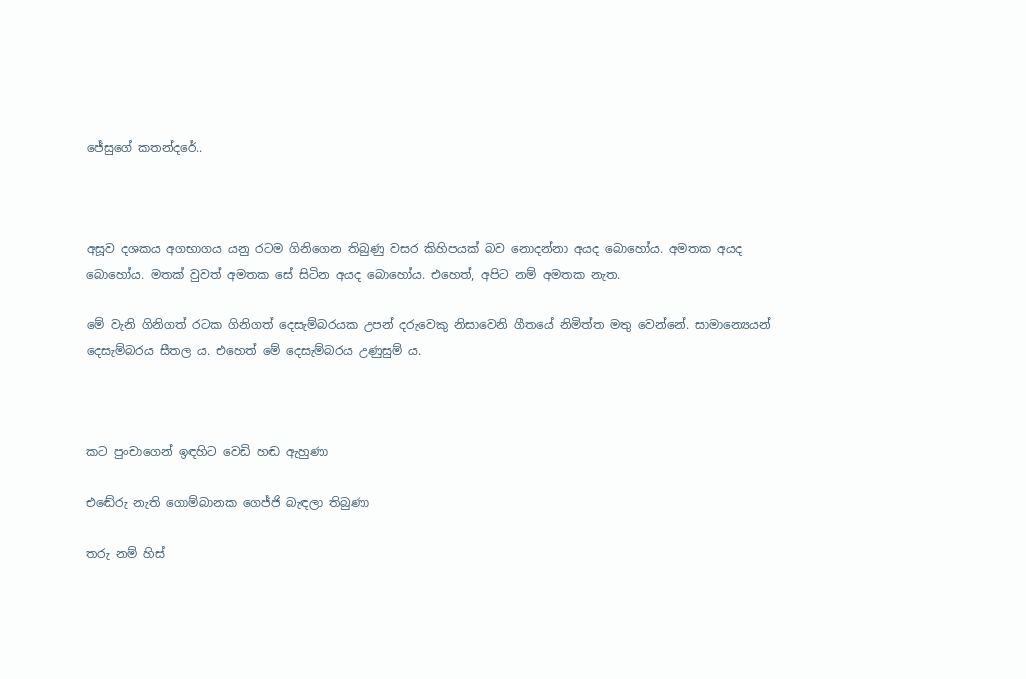ජේසුගේ කතන්දරේ..



අසූව දශකය අගභාගය යනු රටම ගිනිගෙන තිබුණු වසර කිහිපයක් බව නොදන්නා අයද බොහෝය. අමතක අයද බොහෝය. මතක් වුවත් අමතක සේ සිටින අයද බොහෝය. එහෙත්, අපිට නම් අමතක නැත.

මේ වැනි ගිනිගත් රටක ගිනිගත් දෙසැම්බරයක උපන් දරුවෙකු නිසාවෙනි ගීතයේ නිමිත්ත මතු වෙන්නේ. සාමාන්‍යෙයන් දෙසැම්බරය සීතල ය. එහෙත් මේ දෙසැම්බරය උණුසුම් ය.



කට පුංචාගෙන් ඉඳහිට වෙඩි හඬ ඇහුණා

එඬේරු නැති ගොම්බානක ගෙජ්ජි බැඳලා තිබුණා

තරු නම් හිස්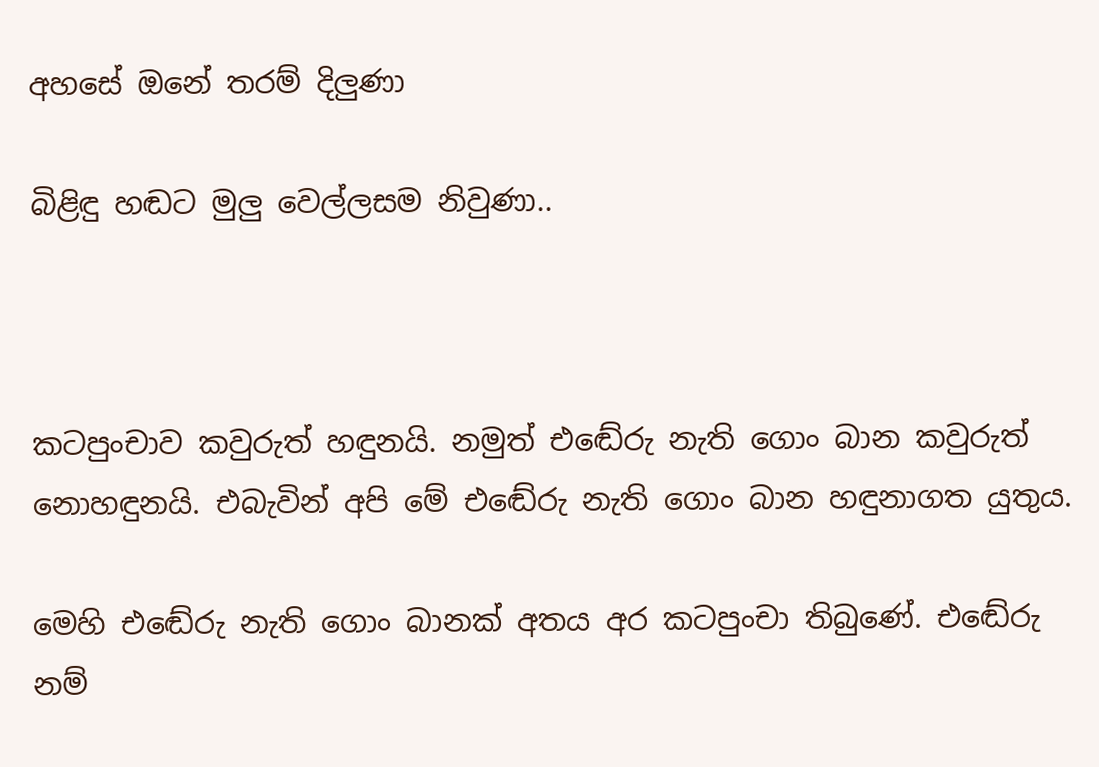අහසේ ඔනේ තරම් දිලුණා

බිළිඳු හඬට මුලු වෙල්ලසම නිවුණා..



කටපුංචාව කවුරුත් හඳුනයි. නමුත් එඬේරු නැති ගොං බාන කවුරුත් නොහඳුනයි. එබැවින් අපි මේ එඬේරු නැති ගොං බාන හඳුනාගත යුතුය.

මෙහි එඬේරු නැති ගොං බානක් අතය අර කටපුංචා තිබුණේ. එඬේරු නම්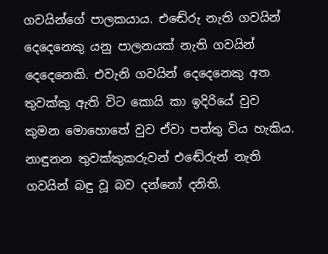ගවයින්ගේ පාලකයාය. එඬේරු නැති ගවයින් දෙදෙනෙකු යනු පාලනයක් නැති ගවයින් දෙදෙනෙකි. එවැනි ගවයින් දෙදෙනෙකු අත තුවක්කු ඇති විට කොයි කා ඉදිරියේ වුව කුමන මොහොතේ වුව ඒවා පත්තු විය හැකිය. නාඳුනන තුවක්කුකරුවන් එඬේරුන් නැති ගවයින් බඳු වූ බව දන්නෝ දනිති.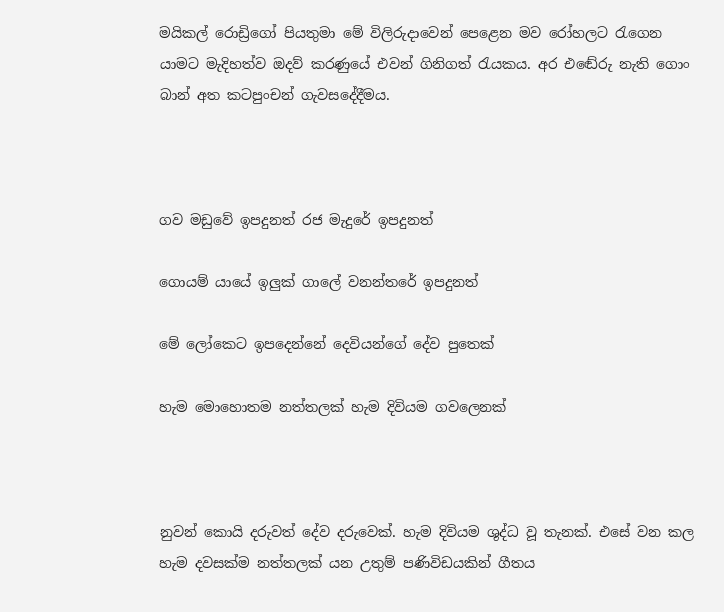මයිකල් රොඩ්‍රිගෝ පියතුමා මේ විලිරුදාවෙන් පෙළෙන මව රෝහලට රැගෙන යාමට මැදිහත්ව ඔදව් කරණුයේ එවන් ගිනිගත් රැයකය. අර එඬේරු නැති ගොං බාන් අත කටපුංචන් ගැවසදේදීමය.



ගව මඩුවේ ඉපදුනත් රජ මැදුරේ ඉපදුනත්

ගොයම් යායේ ඉලුක් ගාලේ වනන්තරේ ඉපදුනත්

මේ ලෝකෙට ඉපදෙන්නේ දෙවියන්ගේ දේව පුතෙක්

හැම මොහොතම නත්තලක් හැම දිවියම ගවලෙනක්



නුවන් කොයි දරුවත් දේව දරුවෙක්. හැම දිවියම ශුද්ධ වූ තැනක්. එසේ වන කල හැම දවසක්ම නත්තලක් යන උතුම් පණිවිඩයකින් ගීතය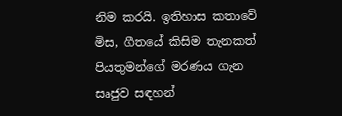නිම කරයි. ඉතිහාස කතාවේ මිස, ගීතයේ කිසිම තැනකත් පියතුමන්ගේ මරණය ගැන සෘජුව සඳහන්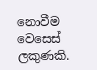නොවීම වෙසෙස් ලකුණකි.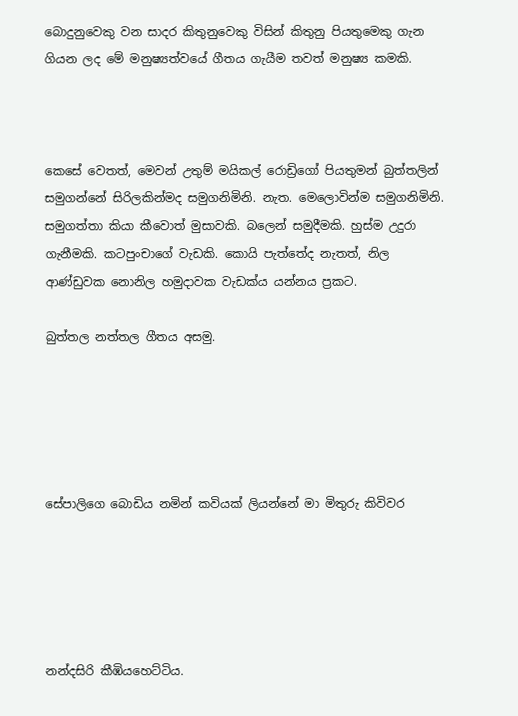බොදුනුවෙකු වන සාදර කිතුනුවෙකු විසින් කිතුනු පියතුමෙකු ගැන ගියන ලද මේ මනුෂ්‍යත්වයේ ගීතය ගැයීම තවත් මනුෂ්‍ය කමකි.



කෙසේ වෙතත්, මෙවන් උතුම් මයිකල් රොඩ්‍රිගෝ පියතුමන් බුත්තලින් සමුගන්නේ සිරිලකින්මද සමුගනිමිනි. නැත. මෙලොවින්ම සමුගනිමිනි. සමුගත්තා කියා කීවොත් මුසාවකි. බලෙන් සමුදීමකි. හුස්ම උදුරා ගැනීමකි. කටපුංචාගේ වැඩකි. කොයි පැත්තේද නැතත්, නිල ආණ්ඩුවක නොනිල හමුදාවක වැඩක්ය යන්නය ප්‍රකට.

බුත්තල නත්තල ගීතය අසමු.





සේපාලිගෙ බොඩිය නමින් කවියක් ලියන්නේ මා මිතුරු කිවිවර





නන්දසිරි කීඹියහෙට්ටිය.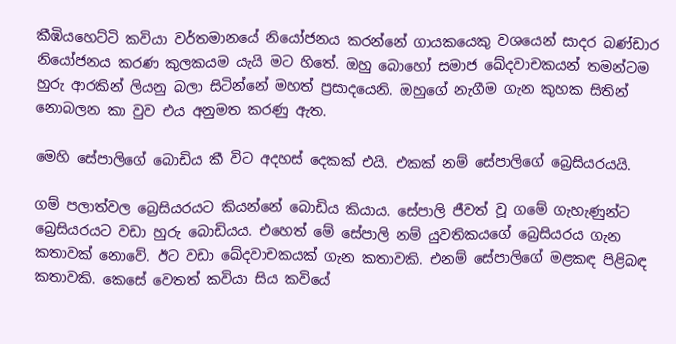කීඹියහෙට්ටි කවියා වර්තමානයේ නියෝජනය කරන්නේ ගායකයෙකු වශයෙන් සාදර බණ්ඩාර නියෝජනය කරණ කුලකයම යැයි මට හිතේ. ඔහු බොහෝ සමාජ ඛේදවාචකයන් තමන්ටම හුරු ආරකින් ලියනු බලා සිටින්නේ මහත් ප්‍රසාදයෙනි. ඔහුගේ නැගීම ගැන කුහක සිතින් නොබලන කා වුව එය අනුමත කරණු ඇත.

මෙහි සේපාලිගේ බොඩිය කී විට අදහස් දෙකක් එයි. එකක් නම් සේපාලිගේ බ්‍රෙසියරයයි.

ගම් පලාත්වල බ්‍රෙසියරයට කියන්නේ බොඩිය කියාය. සේපාලි ජීවත් වූ ගමේ ගැහැණුන්ට බ්‍රෙසියරයට වඩා හුරු බොඩියය. එහෙත් මේ සේපාලි නම් යුවතිකයගේ බ්‍රෙසියරය ගැන කතාවක් නොවේ. ඊට වඩා ඛේදවාචකයක් ගැන කතාවකි. එනම් සේපාලිගේ මළකඳ පිළිබඳ කතාවකි. කෙසේ වෙතත් කවියා සිය කවියේ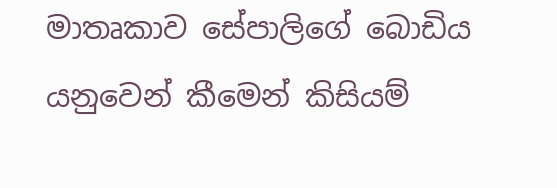මාතෘකාව සේපාලිගේ බොඩිය යනුවෙන් කීමෙන් කිසියම්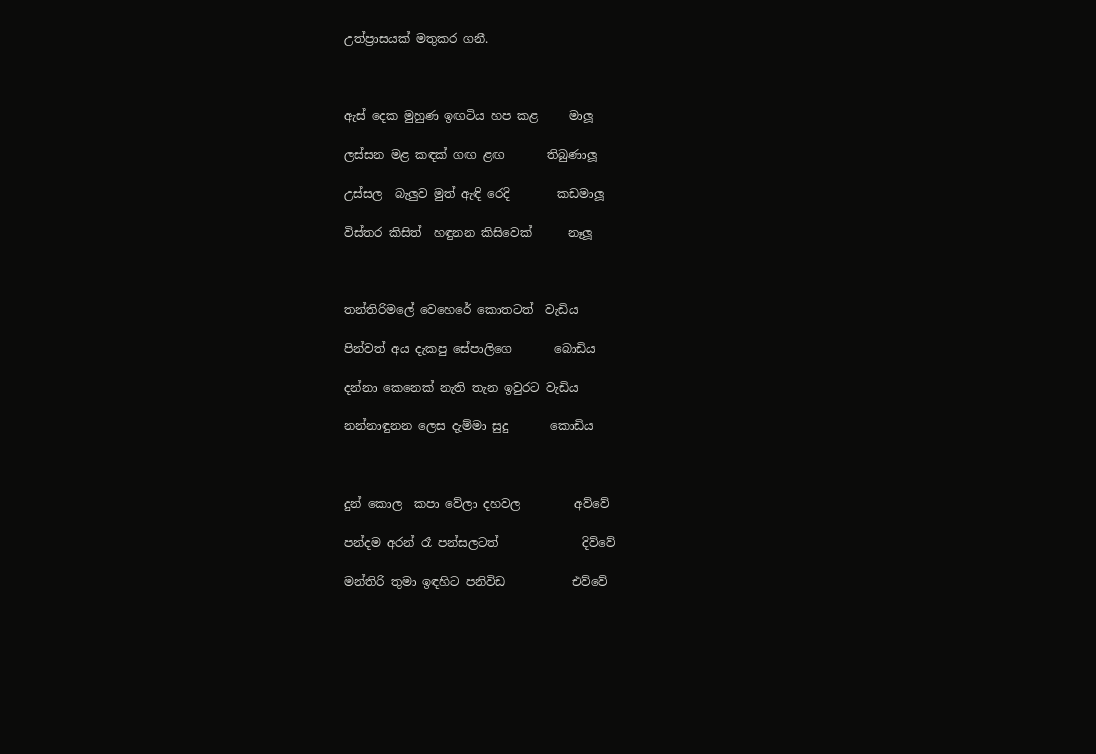උත්ප්‍රාසයක් මතුකර ගනී.



ඇස් දෙක මුහුණ ඉඟටිය හප කළ     මාලූ

ලස්සන මළ කඳක් ගඟ ළඟ       තිබුණාලූ

උස්සල  බැලුව මුත් ඇඳි රෙදි        කඩමාලූ

විස්තර කිසිත්  හඳුනන කිසිවෙක්      නෑලූ



තන්තිරිමලේ වෙහෙරේ කොතටත්  වැඩිය

පින්වත් අය දැකපු සේපාලිගෙ       බොඩිය

දන්නා කෙනෙක් නැති තැන ඉවුරට වැඩිය

නන්නාඳුනන ලෙස දැම්මා සුදු       කොඩිය



දුන් කොල  කපා වේලා දහවල         අව්වේ

පන්දම අරන් රෑ පන්සලටත්              දිව්වේ

මන්තිරි තුමා ඉඳහිට පනිවිඩ           එව්වේ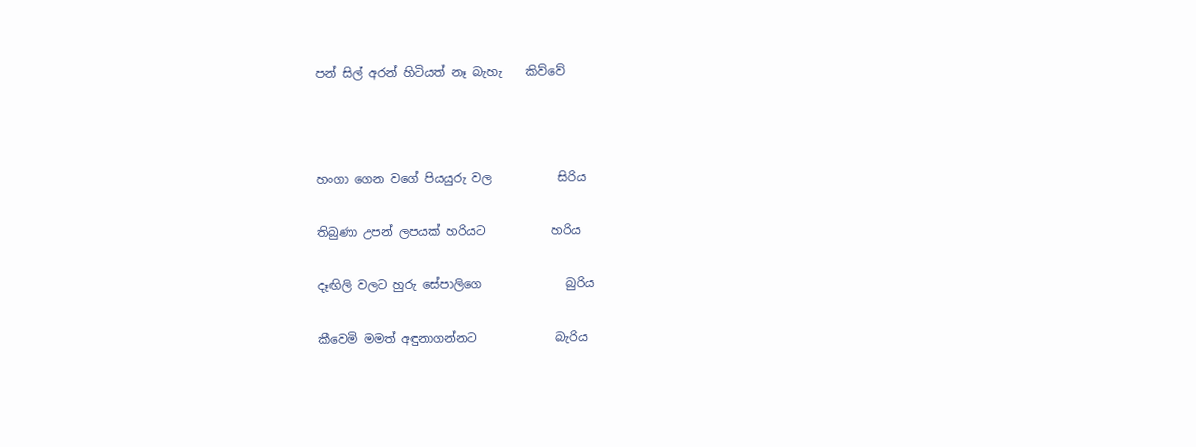පන් සිල් අරන් හිටියත් නෑ බැහැ    කිව්වේ



හංගා ගෙන වගේ පියයුරු වල           සිරිය

තිබුණා උපන් ලපයක් හරියට           හරිය

දෑඟිලි වලට හුරු සේපාලිගෙ              බුරිය

කීවෙමි මමත් අඳුනාගන්නට             බැරිය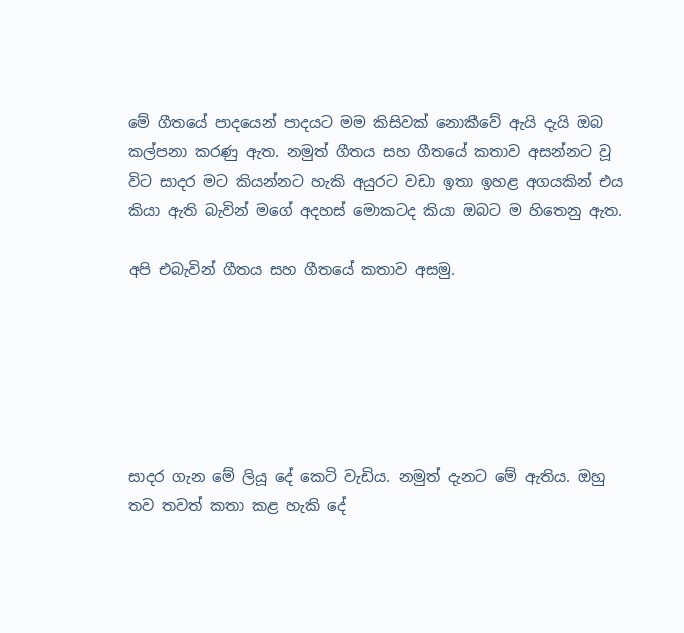මේ ගීතයේ පාදයෙන් පාදයට මම කිසිවක් නොකීවේ ඇයි දැයි ඔබ කල්පනා කරණු ඇත. නමුත් ගීතය සහ ගීතයේ කතාව අසන්නට වූ විට සාදර මට කියන්නට හැකි අයුරට වඩා ඉතා ඉහළ අගයකින් එය කියා ඇති බැවින් මගේ අදහස් මොකටද කියා ඔබට ම හිතෙනු ඇත.

අපි එබැවින් ගීතය සහ ගීතයේ කතාව අසමු.






සාදර ගැන මේ ලියූ දේ කෙටි වැඩිය. නමුත් දැනට මේ ඇතිය. ඔහු තව තවත් කතා කළ හැකි දේ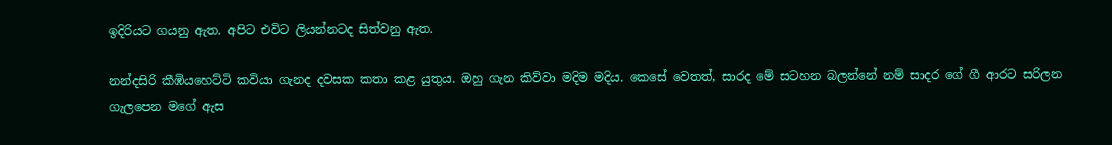ඉදිරියට ගයනු ඇත. අපිට එවිට ලියන්නටද සිත්වනු ඇත.

නන්දසිරි කීඹියහෙට්ටි කවියා ගැනද දවසක කතා කළ යුතුය. ඔහු ගැන කිව්වා මදිම මදිය. කෙසේ වෙතත්, සාරද මේ සටහන බලන්නේ නම් සාදර ගේ ගී ආරට සරිලන ගැලපෙන මගේ ඇස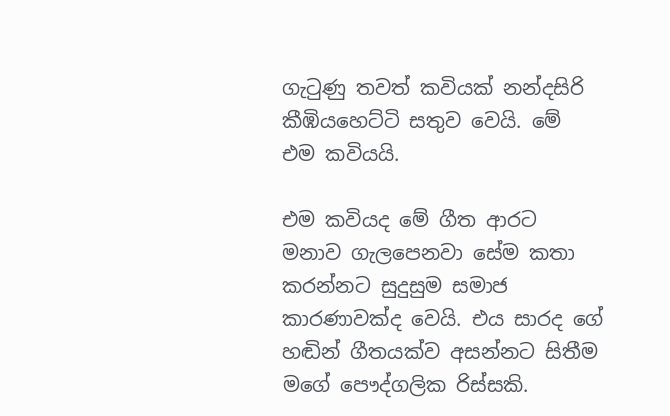ගැටුණු තවත් කවියක් නන්දසිරි කීඹියහෙට්ටි සතුව වෙයි. මේ එම කවියයි.

එම කවියද මේ ගීත ආරට මනාව ගැලපෙනවා සේම කතා කරන්නට සුදුසුම සමාජ කාරණාවක්ද වෙයි. එය සාරද ගේ හඬින් ගීතයක්ව අසන්නට සිතීම මගේ පෞද්ගලික රිස්සකි.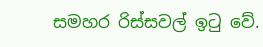සමහර රිස්සවල් ඉටු වේ.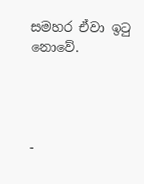සමහර ඒවා ඉටු නොවේ.




-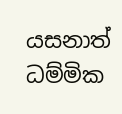යසනාත් ධම්මික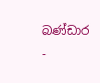බණ්ඩාර     -